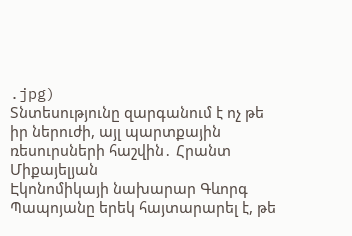.jpg)
Տնտեսությունը զարգանում է ոչ թե իր ներուժի, այլ պարտքային ռեսուրսների հաշվին․ Հրանտ Միքայելյան
Էկոնոմիկայի նախարար Գևորգ Պապոյանը երեկ հայտարարել է, թե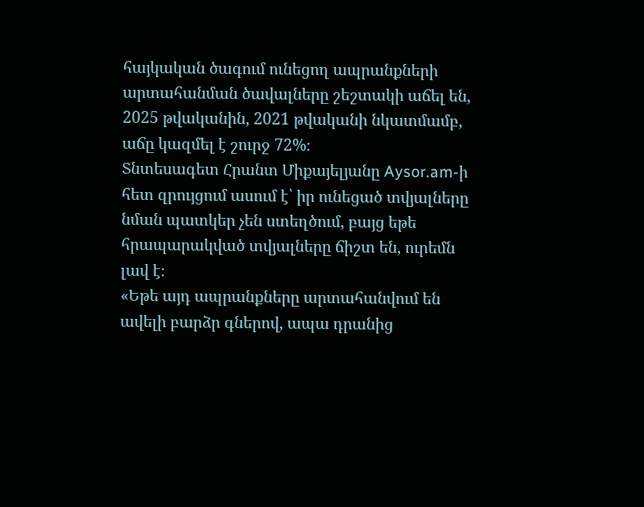հայկական ծագում ունեցող ապրանքների արտահանման ծավալները շեշտակի աճել են, 2025 թվականին, 2021 թվականի նկատմամբ, աճը կազմել է շուրջ 72%։
Տնտեսագետ Հրանտ Միքայելյանը Aysor.am-ի հետ զրույցում ասում է՝ իր ունեցած տվյալները նման պատկեր չեն ստեղծում, բայց եթե հրապարակված տվյալները ճիշտ են, ուրեմն լավ է։
«Եթե այդ ապրանքները արտահանվում են ավելի բարձր գներով, ապա դրանից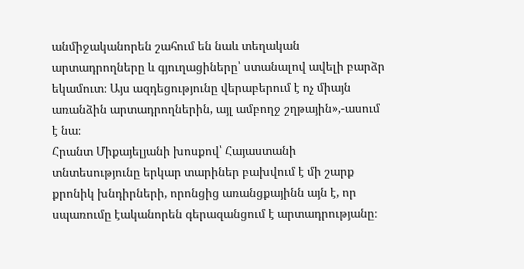անմիջականորեն շահում են նաև տեղական արտադրողները և գյուղացիները՝ ստանալով ավելի բարձր եկամուտ։ Այս ազդեցությունը վերաբերում է ոչ միայն առանձին արտադրողներին, այլ ամբողջ շղթային»,-ասում է նա։
Հրանտ Միքայելյանի խոսքով՝ Հայաստանի տնտեսությունը երկար տարիներ բախվում է մի շարք քրոնիկ խնդիրների, որոնցից առանցքայինն այն է, որ սպառումը էականորեն գերազանցում է արտադրությանը։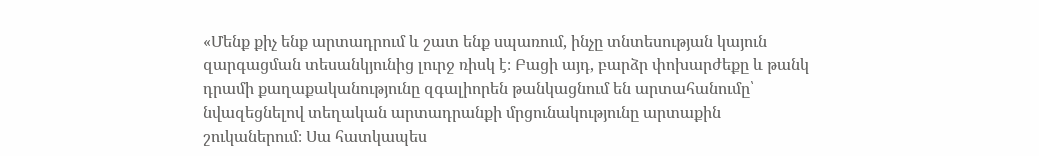«Մենք քիչ ենք արտադրում և շատ ենք սպառում, ինչը տնտեսության կայուն զարգացման տեսանկյունից լուրջ ռիսկ է։ Բացի այդ, բարձր փոխարժեքը և թանկ դրամի քաղաքականությունը զգալիորեն թանկացնում են արտահանումը՝ նվազեցնելով տեղական արտադրանքի մրցունակությունը արտաքին շուկաներում։ Սա հատկապես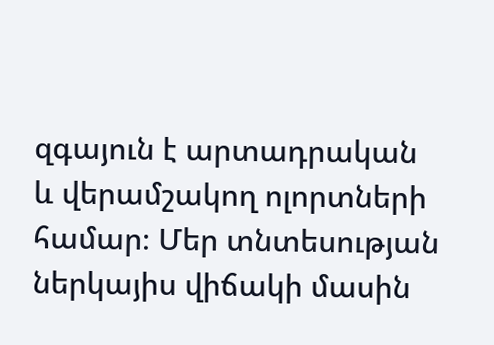զգայուն է արտադրական և վերամշակող ոլորտների համար։ Մեր տնտեսության ներկայիս վիճակի մասին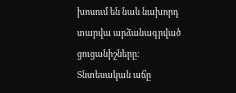խոսում են նաև նախորդ տարվա արձանագրված ցուցանիշները։ Տնտեսական աճը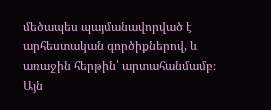մեծապես պայմանավորված է արհեստական գործիքներով, և առաջին հերթին՝ արտահանմամբ։ Այն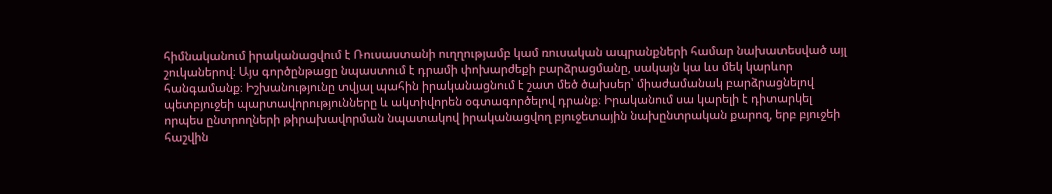հիմնականում իրականացվում է Ռուսաստանի ուղղությամբ կամ ռուսական ապրանքների համար նախատեսված այլ շուկաներով։ Այս գործընթացը նպաստում է դրամի փոխարժեքի բարձրացմանը, սակայն կա ևս մեկ կարևոր հանգամանք։ Իշխանությունը տվյալ պահին իրականացնում է շատ մեծ ծախսեր՝ միաժամանակ բարձրացնելով պետբյուջեի պարտավորությունները և ակտիվորեն օգտագործելով դրանք։ Իրականում սա կարելի է դիտարկել որպես ընտրողների թիրախավորման նպատակով իրականացվող բյուջետային նախընտրական քարոզ, երբ բյուջեի հաշվին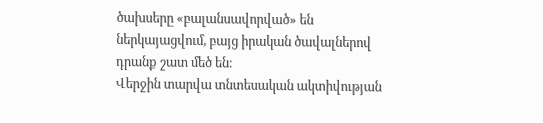ծախսերը «բալանսավորված» են ներկայացվում, բայց իրական ծավալներով դրանք շատ մեծ են։
Վերջին տարվա տնտեսական ակտիվության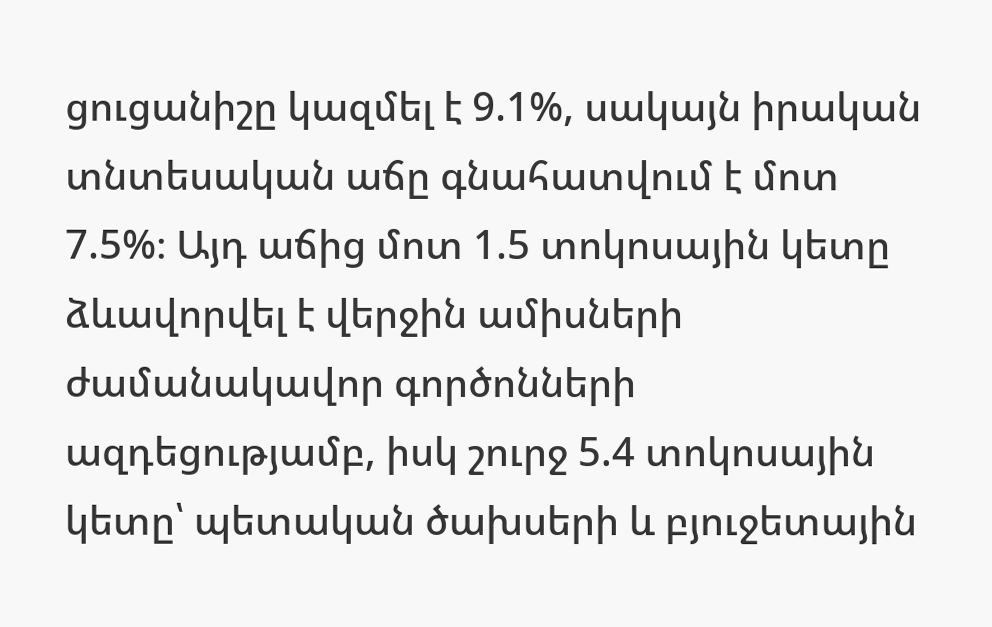ցուցանիշը կազմել է 9.1%, սակայն իրական տնտեսական աճը գնահատվում է մոտ 7.5%։ Այդ աճից մոտ 1.5 տոկոսային կետը ձևավորվել է վերջին ամիսների ժամանակավոր գործոնների ազդեցությամբ, իսկ շուրջ 5.4 տոկոսային կետը՝ պետական ծախսերի և բյուջետային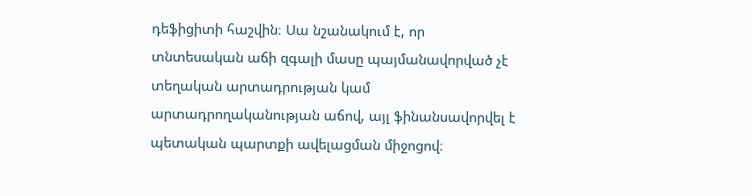դեֆիցիտի հաշվին։ Սա նշանակում է, որ տնտեսական աճի զգալի մասը պայմանավորված չէ տեղական արտադրության կամ արտադրողականության աճով, այլ ֆինանսավորվել է պետական պարտքի ավելացման միջոցով։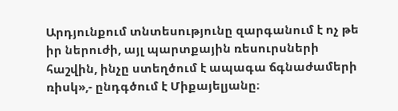Արդյունքում տնտեսությունը զարգանում է ոչ թե իր ներուժի, այլ պարտքային ռեսուրսների հաշվին, ինչը ստեղծում է ապագա ճգնաժամերի ռիսկ»,- ընդգծում է Միքայելյանը։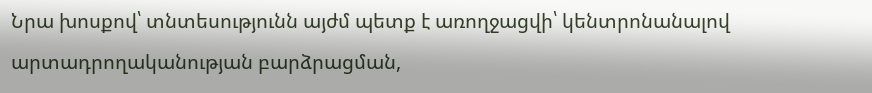Նրա խոսքով՝ տնտեսությունն այժմ պետք է առողջացվի՝ կենտրոնանալով արտադրողականության բարձրացման,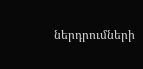ներդրումների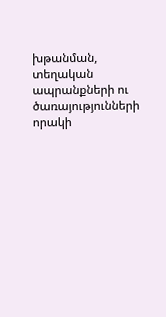խթանման, տեղական ապրանքների ու ծառայությունների որակի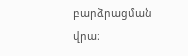բարձրացման վրա։